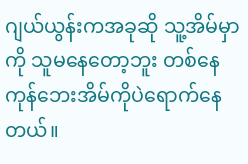ဂျယ်ယွန်းကအခုဆို သူ့အိမ်မှာကို သူမနေတော့ဘူး တစ်နေကုန်ဘေးအိမ်ကိုပဲရောက်နေတယ်။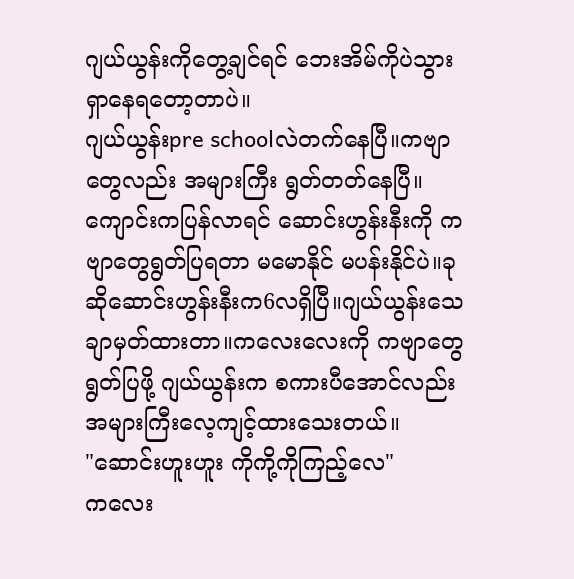ဂျယ်ယွန်းကိုတွေ့ချင်ရင် ဘေးအိမ်ကိုပဲသွားရှာနေရတော့တာပဲ။
ဂျယ်ယွန်းpre schoolလဲတက်နေပြီ။ကဗျာတွေလည်း အများကြီး ရွတ်တတ်နေပြီ။ကျောင်းကပြန်လာရင် ဆောင်းဟွန်းနီးကို ကဗျာတွေရွတ်ပြရတာ မမောနိုင် မပန်းနိုင်ပဲ။ခုဆိုဆောင်းဟွန်းနီးက6လရှိပြီ။ဂျယ်ယွန်းသေချာမှတ်ထားတာ။ကလေးလေးကို ကဗျာတွေရွတ်ပြဖို့ ဂျယ်ယွန်းက စကားပီအောင်လည်းအများကြီးလေ့ကျင့်ထားသေးတယ်။
"ဆောင်းဟူးဟူး ကိုကို့ကိုကြည့်လေ"
ကလေး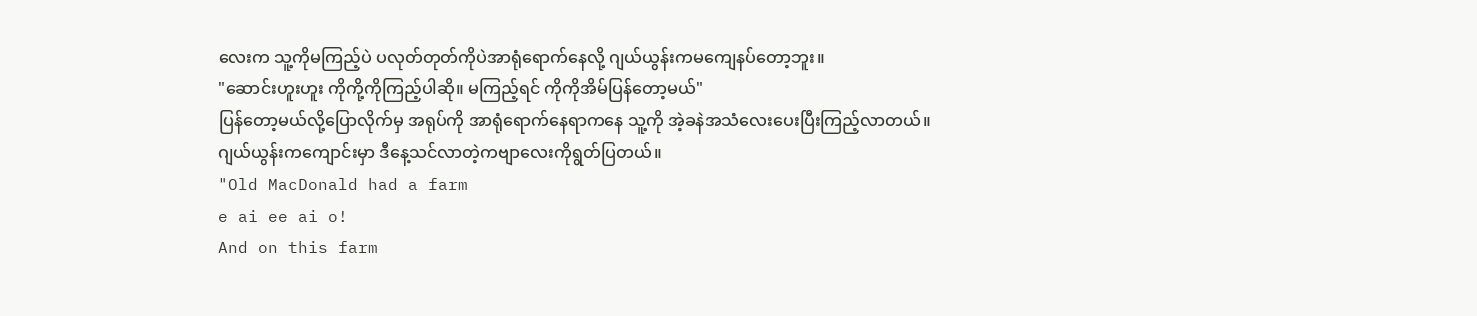လေးက သူ့ကိုမကြည့်ပဲ ပလုတ်တုတ်ကိုပဲအာရုံရောက်နေလို့ ဂျယ်ယွန်းကမကျေနပ်တော့ဘူး။
"ဆောင်းဟူးဟူး ကိုကို့ကိုကြည့်ပါဆို။ မကြည့်ရင် ကိုကိုအိမ်ပြန်တော့မယ်"
ပြန်တော့မယ်လို့ပြောလိုက်မှ အရုပ်ကို အာရုံရောက်နေရာကနေ သူ့ကို အဲ့ခနဲအသံလေးပေးပြီးကြည့်လာတယ်။
ဂျယ်ယွန်းကကျောင်းမှာ ဒီနေ့သင်လာတဲ့ကဗျာလေးကိုရွတ်ပြတယ်။
"Old MacDonald had a farm
e ai ee ai o!
And on this farm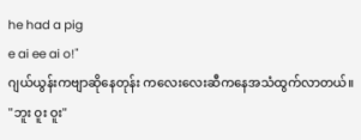he had a pig
e ai ee ai o!"
ဂျယ်ယွန်းကဗျာဆိုနေတုန်း ကလေးလေးဆီကနေအသံထွက်လာတယ်။
"ဘူး ဝူး ဝူး"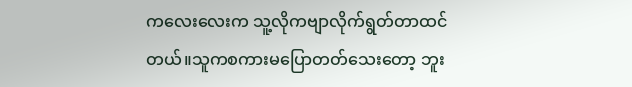ကလေးလေးက သူ့လိုကဗျာလိုက်ရွတ်တာထင်တယ်။သူကစကားမပြောတတ်သေးတော့ ဘူး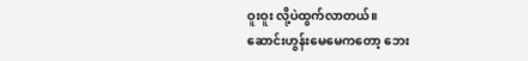ဝူးဝူး လို့ပဲထွက်လာတယ်။
ဆောင်းဟွန်းမေမေကတော့ ဘေး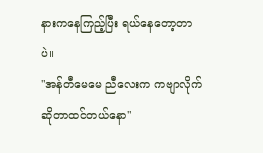နားကနေကြည့်ပြီး ရယ်နေတော့တာပဲ။
"အန်တီမေမေ ညီလေးက ကဗျာလိုက်ဆိုတာထင်တယ်နော"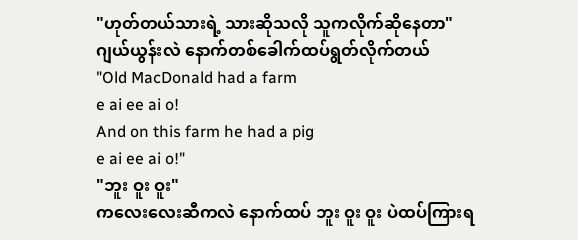"ဟုတ်တယ်သားရဲ့ သားဆိုသလို သူကလိုက်ဆိုနေတာ"
ဂျယ်ယွန်းလဲ နောက်တစ်ခေါက်ထပ်ရွတ်လိုက်တယ်
"Old MacDonald had a farm
e ai ee ai o!
And on this farm he had a pig
e ai ee ai o!"
"ဘူး ဝူး ဝူး"
ကလေးလေးဆီကလဲ နောက်ထပ် ဘူး ဝူး ဝူး ပဲထပ်ကြားရ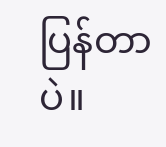ပြန်တာပဲ။